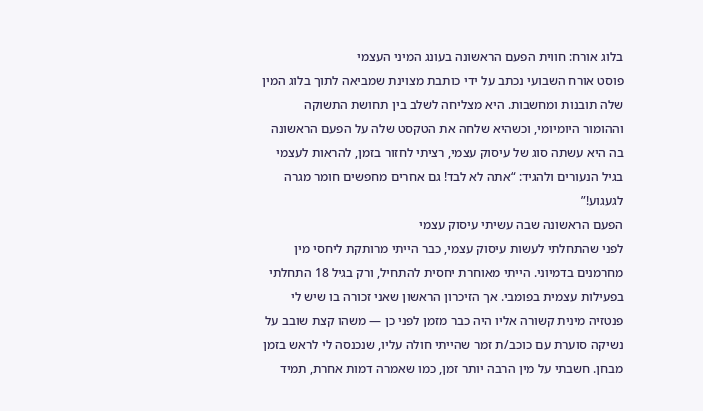בלוג אורח: חווית הפעם הראשונה בעונג המיני העצמי
פוסט אורח השבועי נכתב על ידי כותבת מצוינת שמביאה לתוך בלוג המין שלה תובנות ומחשבות. היא מצליחה לשלב בין תחושת התשוקה וההומור היומיומי, וכשהיא שלחה את הטקסט שלה על הפעם הראשונה בה היא עשתה סוג של עיסוק עצמי, רציתי לחזור בזמן, להראות לעצמי בגיל הנעורים ולהגיד: “אתה לא לבד! גם אחרים מחפשים חומר מגרה לגעגוע!”
הפעם הראשונה שבה עשיתי עיסוק עצמי
לפני שהתחלתי לעשות עיסוק עצמי, כבר הייתי מרותקת ליחסי מין מחרמנים בדמיוני. הייתי מאוחרת יחסית להתחיל, ורק בגיל 18 התחלתי בפעילות עצמית בפומבי. אך הזיכרון הראשון שאני זכורה בו שיש לי פנטזיה מינית קשורה אליו היה כבר מזמן לפני כן — משהו קצת שובב על נשיקה סוערת עם כוכב/ת זמר שהייתי חולה עליו, שנכנסה לי לראש בזמן מבחן. חשבתי על מין הרבה יותר זמן, כמו שאמרה דמות אחרת, תמיד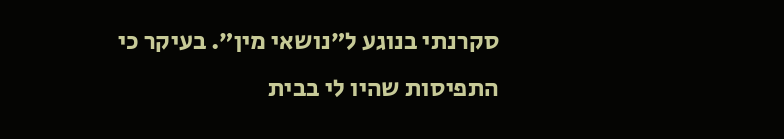סקרנתי בנוגע ל”נושאי מין”. בעיקר כי התפיסות שהיו לי בבית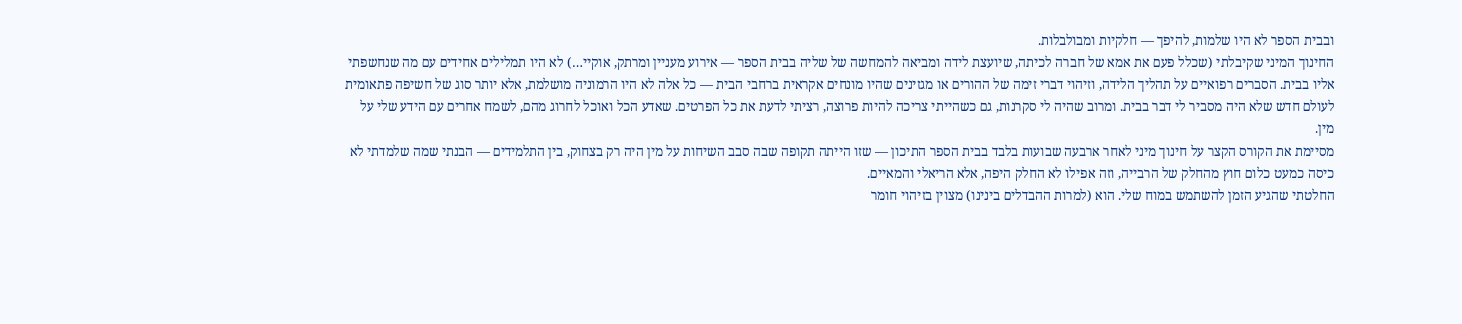ובבית הספר לא היו שלמות, להיפך — חלקיות ומבולבלות.
החינוך המיני שקיבלתי (שכלל פעם את אמא של חברה לכיתה, שיועצת לידה ומביאה להמחשה של שליה בבית הספר — אירוע מעניין ומרתק, אוקיי…) לא היו תמלילים אחידים עם מה שנחשפתי אליו בבית. הסברים רפואיים על תהליך הלידה, וזיהוי דברי זימה של ההורים או מגזינים שהיו מונחים אקראית ברחבי הבית — כל אלה לא היו הרמוניה מושלמת, אלא יותר סוג של חשיפה פתאומית לעולם חדש שלא היה מסביר לי דבר בבית. ומרוב שהיה לי סקרנות, גם כשהייתי צריכה להיות פרוצה, רציתי לדעת את כל הפרטים. שאדע הכל ואוכל לחרוג מהם, לשמח אחרים עם הידע שלי על מין.
מסיימת את הקורס הקצר על חינוך מיני לאחר ארבעה שבועות בלבד בבית הספר התיכון — שזו הייתה תקופה שבה סבב השיחות על מין היה רק בצחוק, בין התלמידים — הבנתי שמה שלמדתי לא כיסה כמעט כלום חוץ מהחלק של הרבייה, וזה אפילו לא החלק היפה, אלא הריאלי והמאיים.
החלטתי שהגיע הזמן להשתמש במוח שלי. הוא (למרות ההבדלים בינינו) מצוין בזיהוי חומר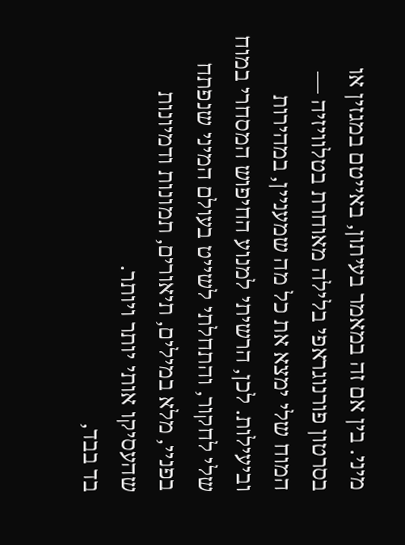מיני. בין אם זה במאמר בעיתון, באייטם במגזין או בסרטון פורנוגראפי בלילה מאוחרת בטלוויזיה — המוח שלי ימצא את כל מה שמעניין, במהירות וביעילות. לכן, הרשיתי למנוע החיפוש המסחרי במוח שלי לחקור, והתחלתי לשייט בעולם המיני שנפתח בפניי, מלא במילים, תיאורים, תמונות ודמיונות שהעסיקו אותי יותר ויותר.
בד בבד,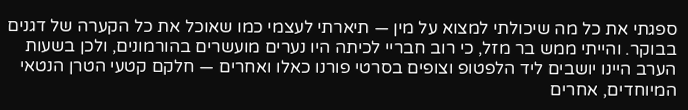ספגתי את כל מה שיכולתי למצוא על מין — תיארתי לעצמי כמו שאוכל את כל הקערה של דגנים בבוקר. והייתי ממש בר מזל, כי רוב חבריי לכיתה היו נערים מועשרים בהורמונים, ולכן בשעות הערב היינו יושבים ליד הלפטופ וצופים בסרטי פורנו כאלו ואחרים — חלקם קטעי הטרן הנטאי המיוחדים, אחרים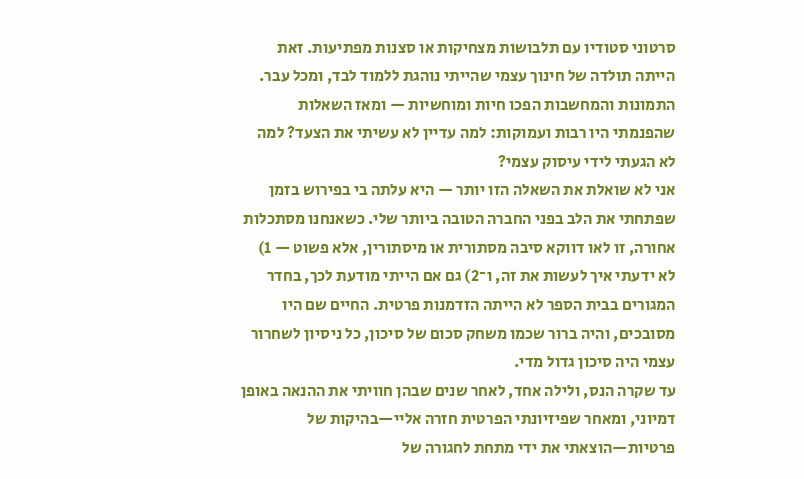סרטוני סטודיו עם תלבושות מצחיקות או סצנות מפתיעות. זאת הייתה תולדה של חינוך עצמי שהייתי נוהגת ללמוד לבד, ומכל עבר. התמונות והמחשבות הפכו חיות ומוחשיות — ומאז השאלות שהפנמתי היו רבות ועמוקות: למה עדיין לא עשיתי את הצעד? למה לא הגעתי לידי עיסוק עצמי?
אני לא שואלת את השאלה הזו יותר — היא עלתה בי בפירוש בזמן שפתחתי את הלב בפני החברה הטובה ביותר שלי. כשאנחנו מסתכלות אחורה, זו לאו דווקא סיבה מסתורית או מיסתורין, אלא פשוט — 1) לא ידעתי איך לעשות את זה, ו־2) גם אם הייתי מודעת לכך, בחדר המגורים בבית הספר לא הייתה הזדמנות פרטית. החיים שם היו מסובכים, והיה ברור שכמו משחק סכום של סיכון, כל ניסיון לשחרור עצמי היה סיכון גדול מדי.
עד שקרה הנס, ולילה אחד, לאחר שנים שבהן חוויתי את ההנאה באופן דמיוני, ומאחר שפיזיונתי הפרטית חזרה אליי—בהיקות של פרטיות—הוצאתי את ידי מתחת לחגורה של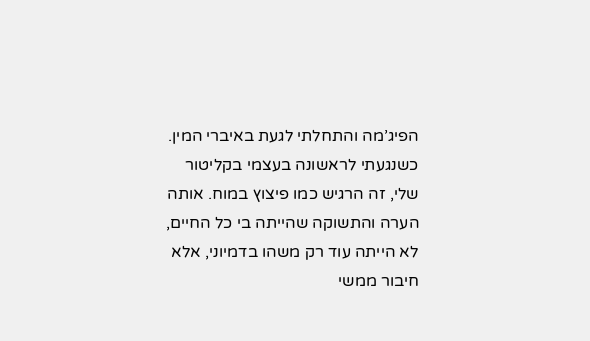הפיג’מה והתחלתי לגעת באיברי המין. כשנגעתי לראשונה בעצמי בקליטור שלי, זה הרגיש כמו פיצוץ במוח. אותה הערה והתשוקה שהייתה בי כל החיים, לא הייתה עוד רק משהו בדמיוני, אלא חיבור ממשי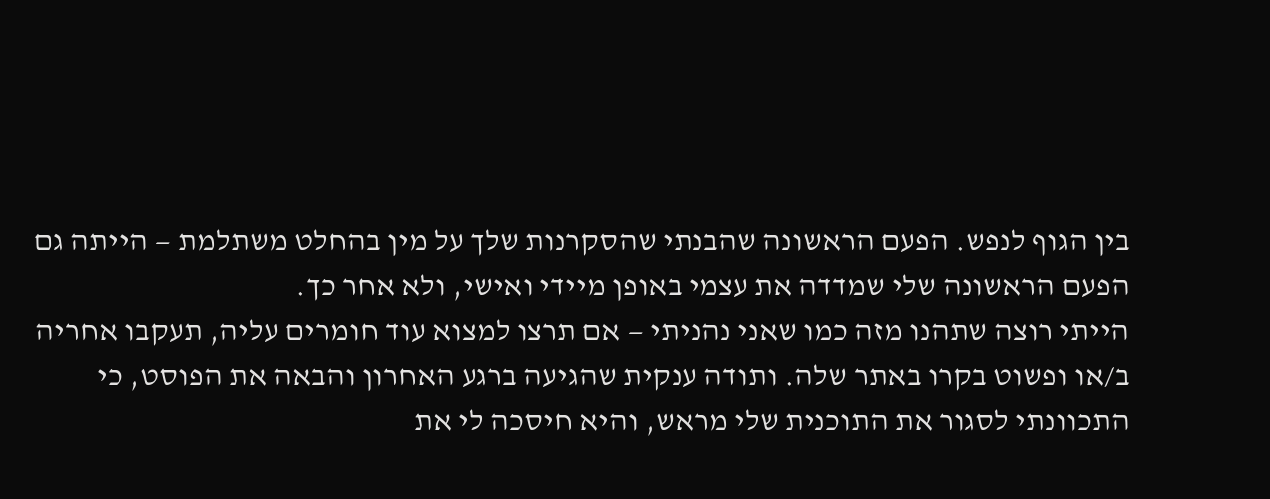בין הגוף לנפש. הפעם הראשונה שהבנתי שהסקרנות שלך על מין בהחלט משתלמת — הייתה גם הפעם הראשונה שלי שמדדה את עצמי באופן מיידי ואישי, ולא אחר כך.
הייתי רוצה שתהנו מזה כמו שאני נהניתי — אם תרצו למצוא עוד חומרים עליה, תעקבו אחריה ב/או ופשוט בקרו באתר שלה. ותודה ענקית שהגיעה ברגע האחרון והבאה את הפוסט, כי התכוונתי לסגור את התוכנית שלי מראש, והיא חיסכה לי את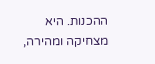ההכנות. היא מצחיקה ומהירה,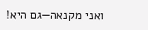ואני מקנאה—גם היא!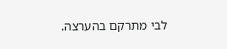לבי מתרקם בהערצה.